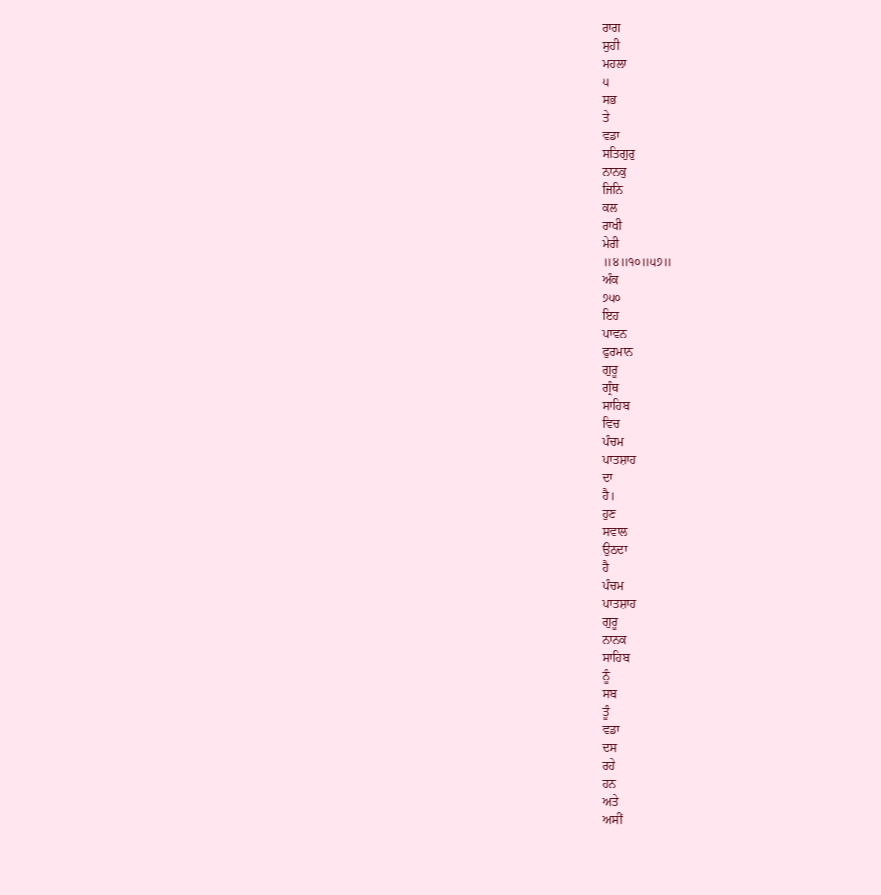ਰਾਗ
ਸੁਹੀ
ਮਹਲਾ
੫
ਸਭ
ਤੇ
ਵਡਾ
ਸਤਿਗੁਰੁ
ਨਾਨਕੁ
ਜਿਨਿ
ਕਲ
ਰਾਖੀ
ਮੇਰੀ
॥੪॥੧੦॥੫੭॥
ਅੰਕ
੭੫੦
ਇਹ
ਪਾਵਨ
ਫੁਰਮਾਨ
ਗੁਰੂ
ਗ੍ਰੰਥ
ਸਾਹਿਬ
ਵਿਚ
ਪੰਚਮ
ਪਾਤਸ਼ਾਹ
ਦਾ
ਹੈ।
ਹੁਣ
ਸਵਾਲ
ਉਠਦਾ
ਹੈ
ਪੰਚਮ
ਪਾਤਸ਼ਾਹ
ਗੁਰੂ
ਨਾਨਕ
ਸਾਹਿਬ
ਨੂੰ
ਸਬ
ਤੂੰ
ਵਡਾ
ਦਸ
ਰਹੇ
ਹਨ
ਅਤੇ
ਅਸੀਂ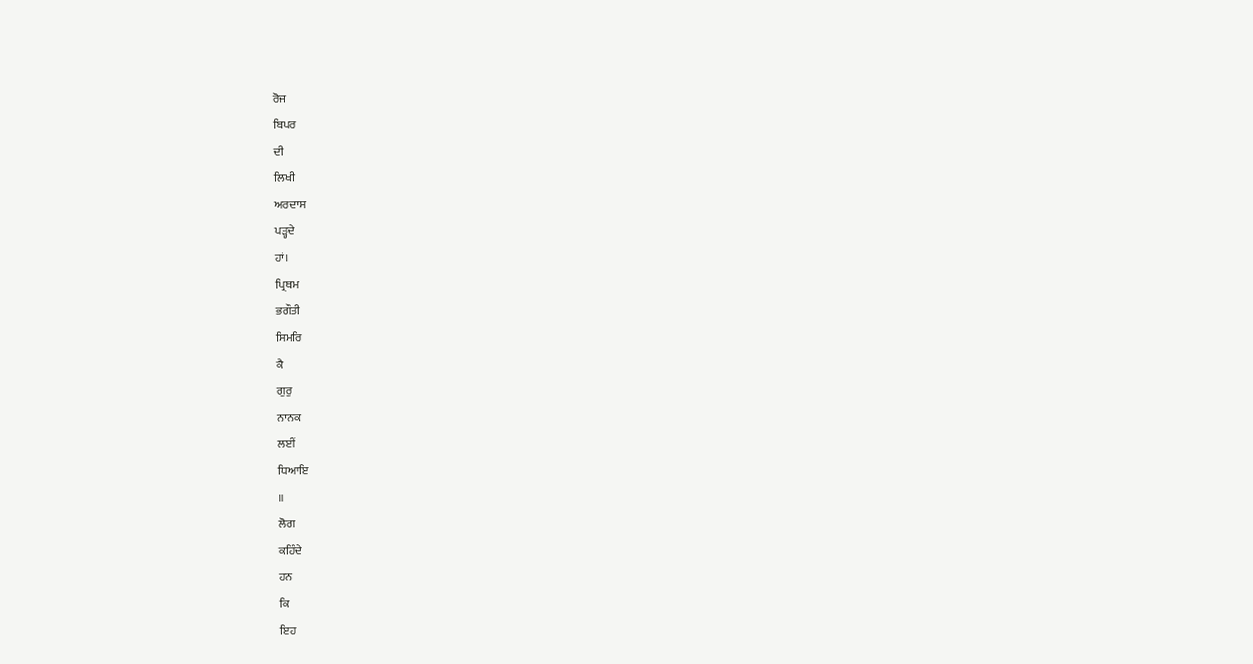ਰੋਜ
ਬਿਪਰ
ਦੀ
ਲਿਖੀ
ਅਰਦਾਸ
ਪੜ੍ਹਦੇ
ਹਾਂ।
ਪ੍ਰਿਥਮ
ਭਗੌਤੀ
ਸਿਮਰਿ
ਕੈ
ਗੁਰੁ
ਨਾਨਕ
ਲਈਂ
ਧਿਆਇ
॥
ਲੋਗ
ਕਹਿੰਦੇ
ਹਨ
ਕਿ
ਇਹ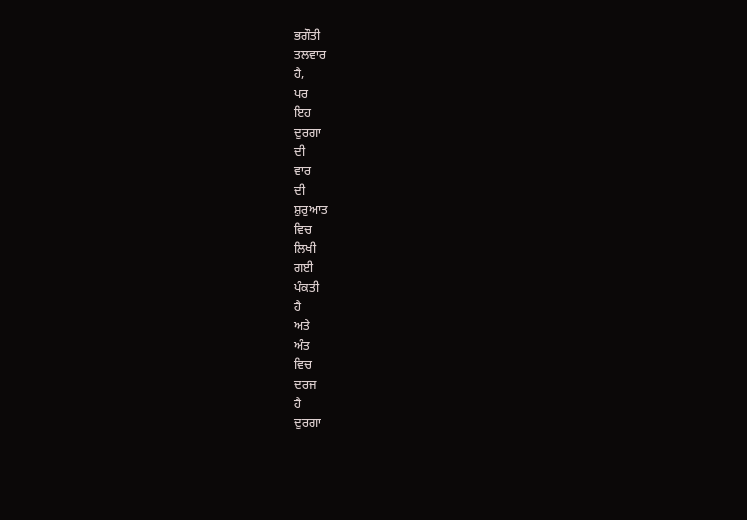ਭਗੌਤੀ
ਤਲਵਾਰ
ਹੈ,
ਪਰ
ਇਹ
ਦੁਰਗਾ
ਦੀ
ਵਾਰ
ਦੀ
ਸ਼ੁਰੁਆਤ
ਵਿਚ
ਲਿਖੀ
ਗਈ
ਪੰਕਤੀ
ਹੈ
ਅਤੇ
ਅੰਤ
ਵਿਚ
ਦਰਜ
ਹੈ
ਦੁਰਗਾ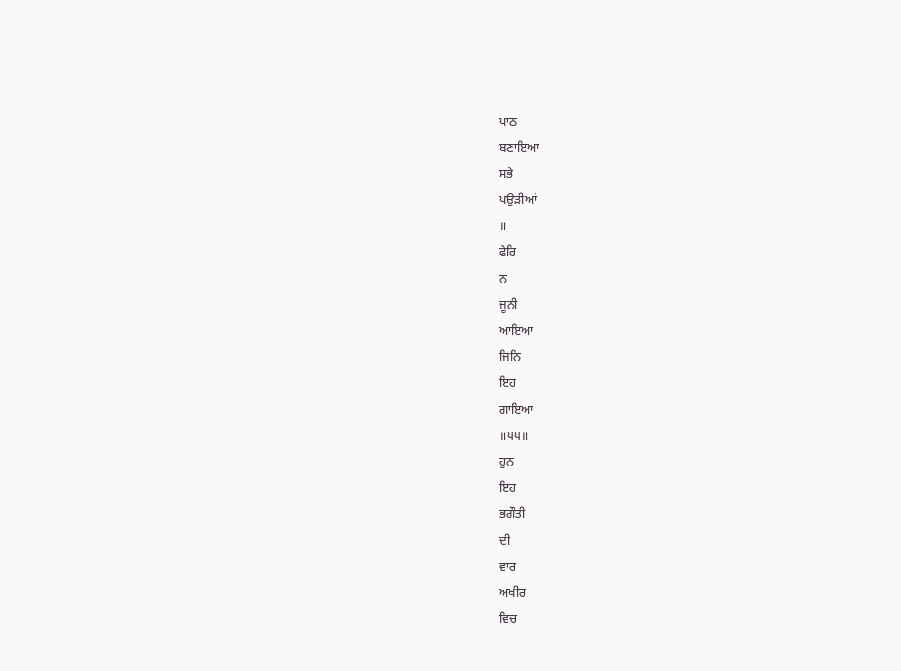ਪਾਠ
ਬਣਾਇਆ
ਸਭੇ
ਪਉੜੀਆਂ
॥
ਫੇਰਿ
ਨ
ਜੂਨੀ
ਆਇਆ
ਜਿਨਿ
ਇਹ
ਗਾਇਆ
॥੫੫॥
ਹੁਨ
ਇਹ
ਭਗੌਤੀ
ਦੀ
ਵਾਰ
ਅਖੀਰ
ਵਿਚ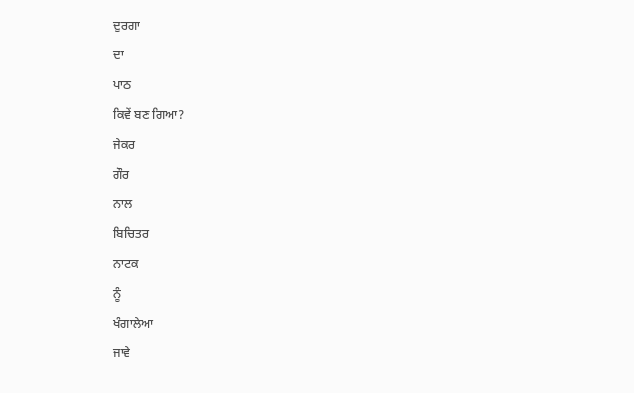ਦੁਰਗਾ
ਦਾ
ਪਾਠ
ਕਿਵੇਂ ਬਣ ਗਿਆ?
ਜੇਕਰ
ਗੌਰ
ਨਾਲ
ਬਿਚਿਤਰ
ਨਾਟਕ
ਨੂੰ
ਖੰਗਾਲੇਆ
ਜਾਵੇ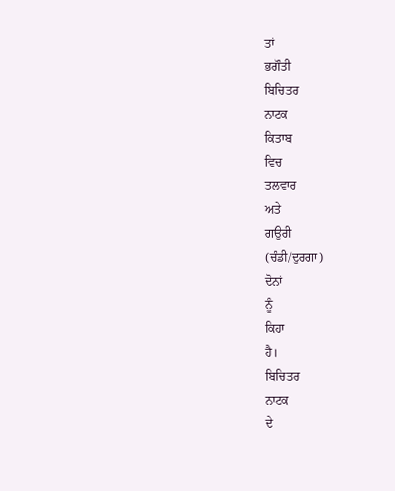ਤਾਂ
ਭਗੌਤੀ
ਬਿਚਿਤਰ
ਨਾਟਕ
ਕਿਤਾਬ
ਵਿਚ
ਤਲਵਾਰ
ਅਤੇ
ਗਉਰੀ
(ਚੰਡੀ/ਦੁਰਗਾ)
ਦੋਨਾਂ
ਨੂੰ
ਕਿਹਾ
ਹੈ।
ਬਿਚਿਤਰ
ਨਾਟਕ
ਦੇ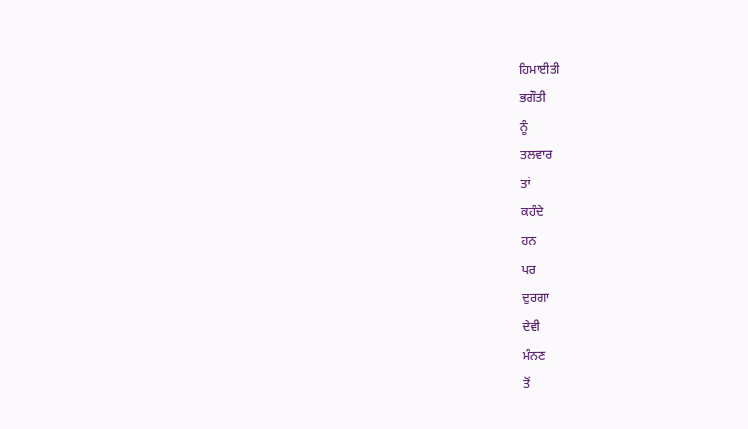ਹਿਮਾਈਤੀ
ਭਗੌਤੀ
ਨੂੰ
ਤਲਵਾਰ
ਤਾਂ
ਕਹੰਦੇ
ਹਨ
ਪਰ
ਦੁਰਗਾ
ਦੇਵੀ
ਮੰਨਣ
ਤੋਂ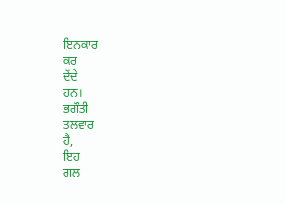ਇਨਕਾਰ
ਕਰ
ਦੇਂਦੇ
ਹਨ।
ਭਗੌਤੀ
ਤਲਵਾਰ
ਹੈ,
ਇਹ
ਗਲ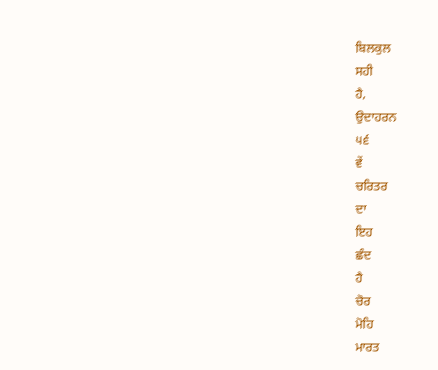ਬਿਲਕੁਲ
ਸਹੀ
ਹੈ,
ਉਦਾਹਰਨ
੫੬
ਵੇਂ
ਚਰਿਤਰ
ਦਾ
ਇਹ
ਛੰਦ
ਹੈ
ਚੋਰ
ਮੋਹਿ
ਮਾਰਤ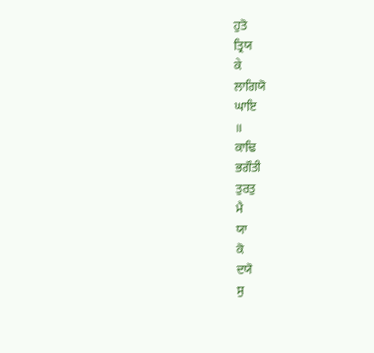ਹੁਤੋ
ਤ੍ਰਿਯ
ਕੇ
ਲਾਗਿਯੋ
ਘਾਇ
॥
ਕਾਢਿ
ਭਗੌਤੀ
ਤੁਰਤੁ
ਮੈ
ਯਾ
ਕੋ
ਦਯੋ
ਸੁ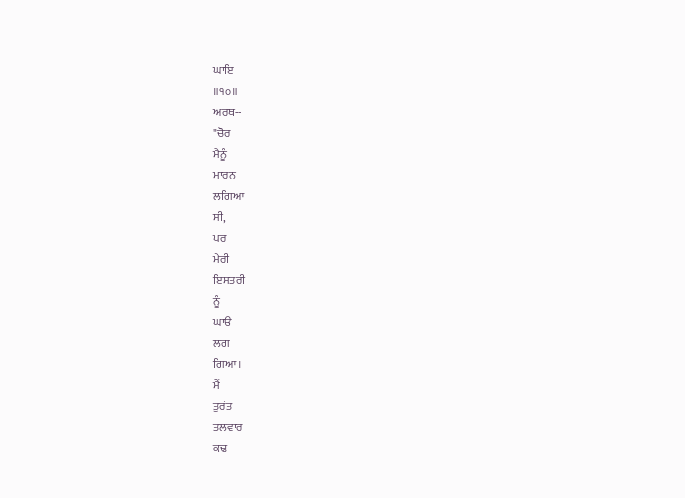ਘਾਇ
॥੧੦॥
ਅਰਥ--
"ਚੋਰ
ਮੈਨੂੰ
ਮਾਰਨ
ਲਗਿਆ
ਸੀ,
ਪਰ
ਮੇਰੀ
ਇਸਤਰੀ
ਨੂੰ
ਘਾੳ
ਲਗ
ਗਿਆ।
ਮੈਂ
ਤੁਰਂਤ
ਤਲਵਾਰ
ਕਢ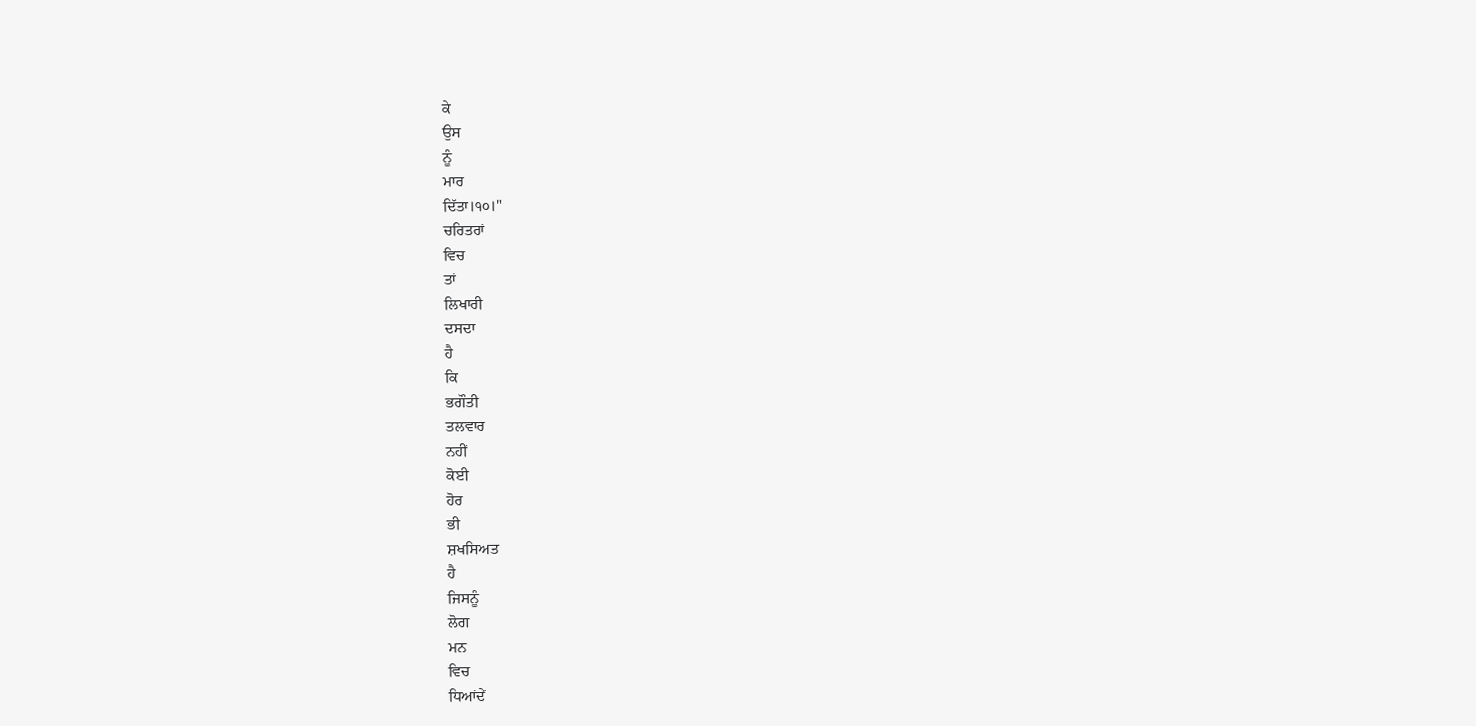ਕੇ
ਉਸ
ਨੂੰ
ਮਾਰ
ਦਿੱਤਾ।੧੦।"
ਚਰਿਤਰਾਂ
ਵਿਚ
ਤਾਂ
ਲਿਖਾਰੀ
ਦਸਦਾ
ਹੈ
ਕਿ
ਭਗੌਤੀ
ਤਲਵਾਰ
ਨਹੀਂ
ਕੋਈ
ਹੋਰ
ਭੀ
ਸ਼ਖਸਿਅਤ
ਹੈ
ਜਿਸਨੂੰ
ਲੋਗ
ਮਨ
ਵਿਚ
ਧਿਆਂਦੇਂ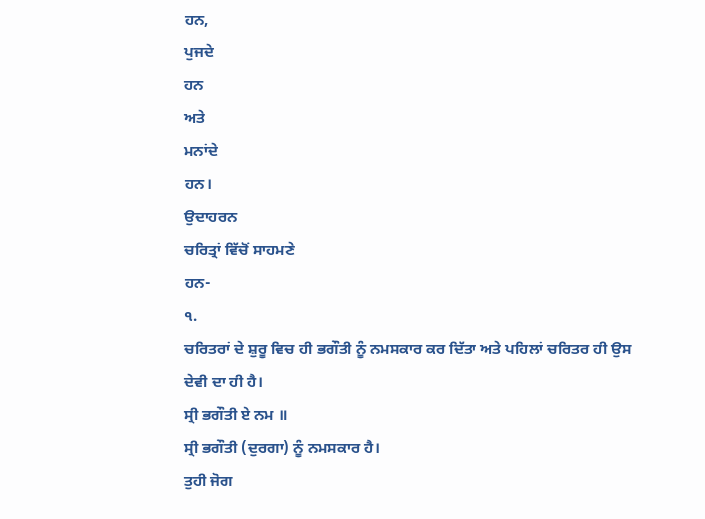ਹਨ,
ਪੁਜਦੇ
ਹਨ
ਅਤੇ
ਮਨਾਂਦੇ
ਹਨ।
ਉਦਾਹਰਨ
ਚਰਿਤ੍ਰਾਂ ਵਿੱਚੋਂ ਸਾਹਮਣੇ
ਹਨ-
੧.
ਚਰਿਤਰਾਂ ਦੇ ਸ਼ੁਰੂ ਵਿਚ ਹੀ ਭਗੌਤੀ ਨੂੰ ਨਮਸਕਾਰ ਕਰ ਦਿੱਤਾ ਅਤੇ ਪਹਿਲਾਂ ਚਰਿਤਰ ਹੀ ਉਸ
ਦੇਵੀ ਦਾ ਹੀ ਹੈ।
ਸ੍ਰੀ ਭਗੌਤੀ ਏ ਨਮ ॥
ਸ੍ਰੀ ਭਗੌਤੀ (ਦੁਰਗਾ) ਨੂੰ ਨਮਸਕਾਰ ਹੈ।
ਤੁਹੀ ਜੋਗ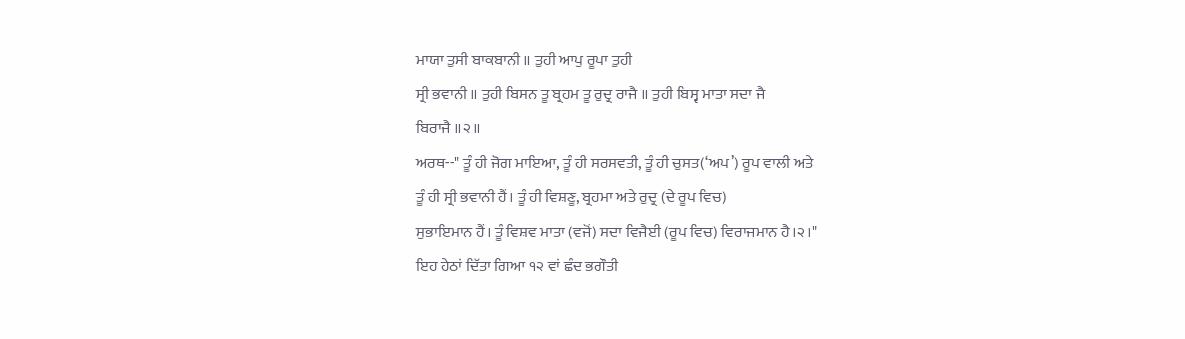ਮਾਯਾ ਤੁਸੀ ਬਾਕਬਾਨੀ ॥ ਤੁਹੀ ਆਪੁ ਰੂਪਾ ਤੁਹੀ
ਸ੍ਰੀ ਭਵਾਨੀ ॥ ਤੁਹੀ ਬਿਸਨ ਤੂ ਬ੍ਰਹਮ ਤੂ ਰੁਦ੍ਰ ਰਾਜੈ ॥ ਤੁਹੀ ਬਿਸ੍ਵ ਮਾਤਾ ਸਦਾ ਜੈ
ਬਿਰਾਜੈ ॥੨॥
ਅਰਥ--" ਤੂੰ ਹੀ ਜੋਗ ਮਾਇਆ, ਤੂੰ ਹੀ ਸਰਸਵਤੀ, ਤੂੰ ਹੀ ਚੁਸਤ(‘ਅਪ’) ਰੂਪ ਵਾਲੀ ਅਤੇ
ਤੂੰ ਹੀ ਸ੍ਰੀ ਭਵਾਨੀ ਹੈਂ। ਤੂੰ ਹੀ ਵਿਸ਼ਣੂ, ਬ੍ਰਹਮਾ ਅਤੇ ਰੁਦ੍ਰ (ਦੇ ਰੂਪ ਵਿਚ)
ਸੁਭਾਇਮਾਨ ਹੈਂ। ਤੂੰ ਵਿਸ਼ਵ ਮਾਤਾ (ਵਜੋਂ) ਸਦਾ ਵਿਜੈਈ (ਰੂਪ ਵਿਚ) ਵਿਰਾਜਮਾਨ ਹੈ।੨।"
ਇਹ ਹੇਠਾਂ ਦਿੱਤਾ ਗਿਆ ੧੨ ਵਾਂ ਛੰਦ ਭਗੌਤੀ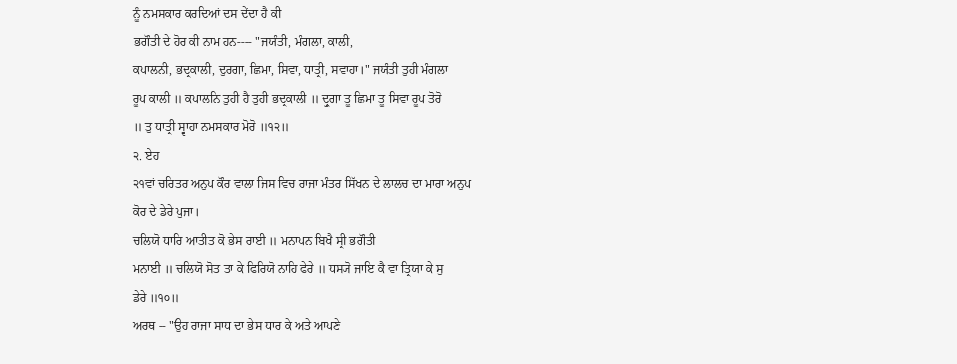ਨੂੰ ਨਮਸਕਾਰ ਕਰਦਿਆਂ ਦਸ ਦੇਂਦਾ ਹੈ ਕੀ
ਭਗੌਤੀ ਦੇ ਹੋਰ ਕੀ ਨਾਮ ਹਨ---- "ਜਯੰਤੀ, ਮੰਗਲਾ, ਕਾਲੀ,
ਕਪਾਲਨੀ, ਭਦ੍ਰਕਾਲੀ, ਦੁਰਗਾ, ਛਿਮਾ, ਸਿਵਾ, ਧਾਤ੍ਰੀ, ਸਵਾਹਾ।" ਜਯੰਤੀ ਤੁਹੀ ਮੰਗਲਾ
ਰੂਪ ਕਾਲੀ ॥ ਕਪਾਲਨਿ ਤੁਹੀ ਹੈ ਤੁਹੀ ਭਦ੍ਰਕਾਲੀ ॥ ਦ੍ਰੁਗਾ ਤੂ ਛਿਮਾ ਤੂ ਸਿਵਾ ਰੂਪ ਤੋਰੋ
॥ ਤੁ ਧਾਤ੍ਰੀ ਸ੍ਵਾਹਾ ਨਮਸਕਾਰ ਮੋਰੋ ॥੧੨॥
੨. ਏਹ
੨੧ਵਾਂ ਚਰਿਤਰ ਅਨੁਪ ਕੌਰ ਵਾਲਾ ਜਿਸ ਵਿਚ ਰਾਜਾ ਮੰਤਰ ਸਿੱਖਨ ਦੇ ਲਾਲਚ ਦਾ ਮਾਰਾ ਅਨੁਪ
ਕੋਰ ਦੇ ਡੇਰੇ ਪੁਜਾ।
ਚਲਿਯੋ ਧਾਰਿ ਆਤੀਤ ਕੋ ਭੇਸ ਰਾਈ ॥ ਮਨਾਪਨ ਬਿਖੈ ਸ੍ਰੀ ਭਗੌਤੀ
ਮਨਾਈ ॥ ਚਲਿਯੋ ਸੋਤ ਤਾ ਕੇ ਫਿਰਿਯੋ ਨਾਹਿ ਫੇਰੇ ॥ ਧਸ੍ਯੋ ਜਾਇ ਕੈ ਵਾ ਤ੍ਰਿਯਾ ਕੇ ਸੁ
ਡੇਰੇ ॥੧੦॥
ਅਰਥ -- "ਉਹ ਰਾਜਾ ਸਾਧ ਦਾ ਭੇਸ ਧਾਰ ਕੇ ਅਤੇ ਆਪਣੇ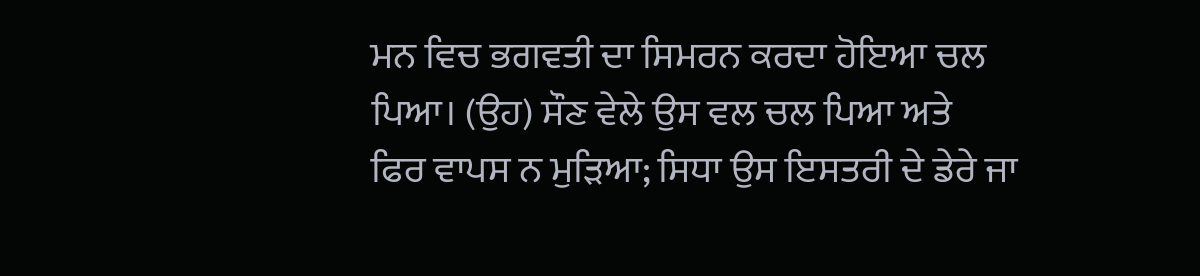ਮਨ ਵਿਚ ਭਗਵਤੀ ਦਾ ਸਿਮਰਨ ਕਰਦਾ ਹੋਇਆ ਚਲ ਪਿਆ। (ਉਹ) ਸੌਣ ਵੇਲੇ ਉਸ ਵਲ ਚਲ ਪਿਆ ਅਤੇ
ਫਿਰ ਵਾਪਸ ਨ ਮੁੜਿਆ; ਸਿਧਾ ਉਸ ਇਸਤਰੀ ਦੇ ਡੇਰੇ ਜਾ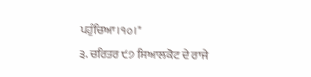ਪਹੁੰਚਿਆ।੧੦।"
੩. ਚਰਿਤਰ ੯੭ ਸਿਆਲਕੋਟ ਦੇ ਰਾਜੇ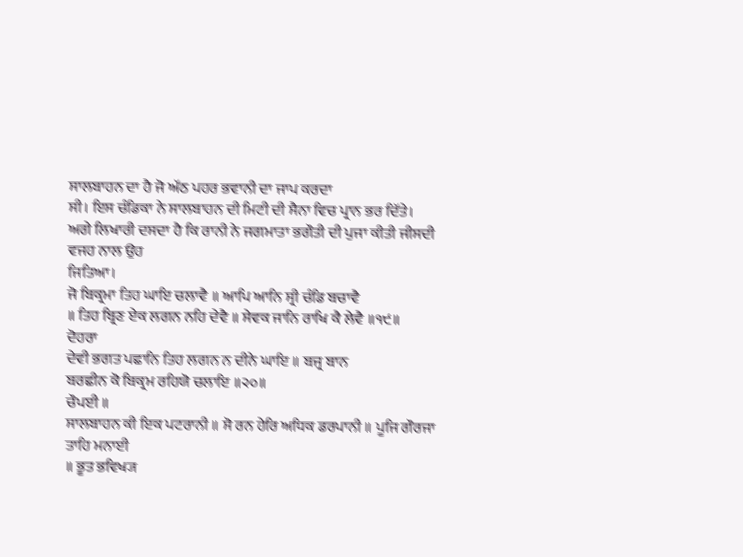ਸਾਲਬਾਹਨ ਦਾ ਹੈ ਜੋ ਅੱਠ ਪਹਰ ਭਵਾਨੀ ਦਾ ਜਾਪ ਕਰਦਾ
ਸੀ। ਇਸ ਚੰਡਿਕਾ ਨੇ ਸਾਲਬਾਹਨ ਦੀ ਮਿਟੀ ਦੀ ਸੈਨਾ ਵਿਚ ਪ੍ਰਾਨ ਭਰ ਦਿੱਤੇ।
ਅਗੇ ਲਿਖਾਰੀ ਦਸਦਾ ਹੈ ਕਿ ਰਾਨੀ ਨੇ ਜਗਮਾਤਾ ਭਗੌਤੀ ਦੀ ਪੁਜਾ ਕੀਤੀ ਜੀਸਦੀ ਵਜਹ ਨਾਲ ਉਹ
ਜਿਤਿਆ।
ਜੋ ਬਿਕ੍ਰਮਾ ਤਿਹ ਘਾਇ ਚਲਾਵੈ ॥ ਆਪਿ ਆਨਿ ਸ੍ਰੀ ਚੰਡਿ ਬਚਾਵੈ
॥ ਤਿਹ ਬ੍ਰਿਣ ਏਕ ਲਗਨ ਨਹਿ ਦੇਵੈ ॥ ਸੇਵਕ ਜਾਨਿ ਰਾਖਿ ਕੈ ਲੇਵੈ ॥੧੯॥
ਦੋਹਰਾ
ਦੇਵੀ ਭਗਤ ਪਛਾਨਿ ਤਿਹ ਲਗਨ ਨ ਦੀਨੇ ਘਾਇ ॥ ਬਜ੍ਰ ਬਾਨ
ਬਰਛੀਨ ਕੋ ਬਿਕ੍ਰਮ ਰਹਿਯੋ ਚਲਾਇ ॥੨੦॥
ਚੌਪਈ ॥
ਸਾਲਬਾਹਨ ਕੀ ਇਕ ਪਟਰਾਨੀ ॥ ਸੋ ਰਨ ਹੇਰਿ ਅਧਿਕ ਡਰਪਾਨੀ ॥ ਪੂਜਿ ਗੌਰਜਾ ਤਾਹਿ ਮਨਾਈ
॥ ਭੂਤ ਭਵਿਖ੍ਯ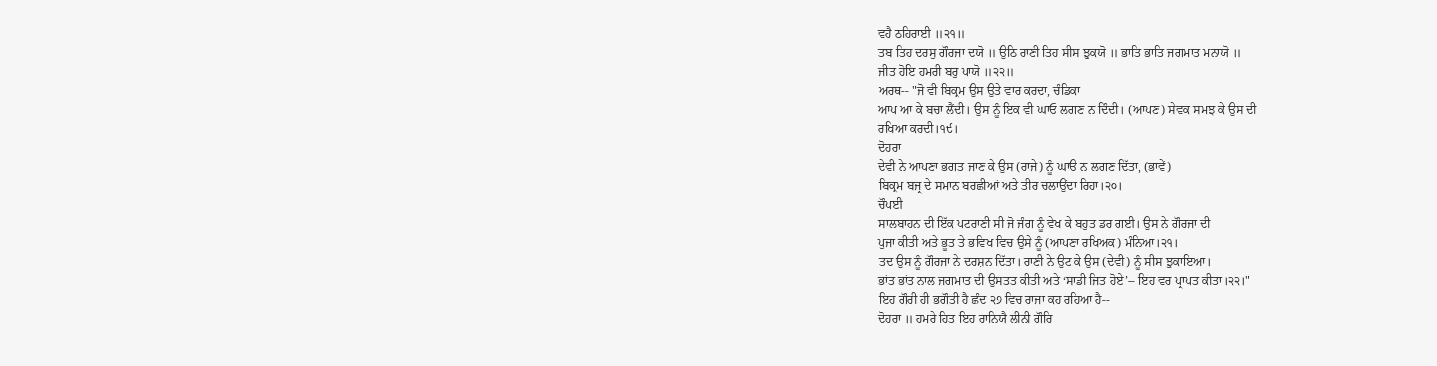ਵਹੈ ਠਹਿਰਾਈ ॥੨੧॥
ਤਬ ਤਿਹ ਦਰਸੁ ਗੌਰਜਾ ਦਯੋ ॥ ਉਠਿ ਰਾਣੀ ਤਿਹ ਸੀਸ ਝੁਕਯੋ ॥ ਭਾਤਿ ਭਾਤਿ ਜਗਮਾਤ ਮਨਾਯੋ ॥
ਜੀਤ ਹੋਇ ਹਮਰੀ ਬਰੁ ਪਾਯੋ ॥੨੨॥
ਅਰਥ-- "ਜੋ ਵੀ ਬਿਕ੍ਰਮ ਉਸ ਉਤੇ ਵਾਰ ਕਰਦਾ, ਚੰਡਿਕਾ
ਆਪ ਆ ਕੇ ਬਚਾ ਲੈਂਦੀ। ਉਸ ਨੂੰ ਇਕ ਵੀ ਘਾਓ ਲਗਣ ਨ ਦਿੰਦੀ। (ਆਪਣ) ਸੇਵਕ ਸਮਝ ਕੇ ਉਸ ਦੀ
ਰਖਿਆ ਕਰਦੀ।੧੯।
ਦੋਹਰਾ
ਦੇਵੀ ਨੇ ਆਪਣਾ ਭਗਤ ਜਾਣ ਕੇ ਉਸ (ਰਾਜੇ) ਨੂੰ ਘਾੳ ਨ ਲਗਣ ਦਿੱਤਾ, (ਭਾਵੇਂ)
ਬਿਕ੍ਰਮ ਬਜ੍ਰ ਦੇ ਸਮਾਨ ਬਰਛੀਆਂ ਅਤੇ ਤੀਰ ਚਲਾਉਂਦਾ ਰਿਹਾ।੨੦।
ਚੌਪਈ
ਸਾਲਬਾਹਨ ਦੀ ਇੱਕ ਪਟਰਾਣੀ ਸੀ ਜੋ ਜੰਗ ਨੂੰ ਵੇਖ ਕੇ ਬਹੁਤ ਡਰ ਗਈ। ਉਸ ਨੇ ਗੌਰਜਾ ਦੀ
ਪੁਜਾ ਕੀਤੀ ਅਤੇ ਭੂਤ ਤੇ ਭਵਿਖ ਵਿਚ ਉਸੇ ਨੂੰ (ਆਪਣਾ ਰਖਿਅਕ) ਮੰਨਿਆ।੨੧।
ਤਦ ਉਸ ਨੂੰ ਗੌਰਜਾ ਨੇ ਦਰਸ਼ਨ ਦਿੱਤਾ। ਰਾਣੀ ਨੇ ਉਟ ਕੇ ਉਸ (ਦੇਵੀ) ਨੂੰ ਸੀਸ ਝੁਕਾਇਆ।
ਭਾਂਤ ਭਾਂਤ ਨਾਲ ਜਗਮਾਤ ਦੀ ਉਸਤਤ ਕੀਤੀ ਅਤੇ ‘ਸਾਡੀ ਜਿਤ ਹੋਏ’-- ਇਹ ਵਰ ਪ੍ਰਾਪਤ ਕੀਤਾ।੨੨।"
ਇਹ ਗੌਰੀ ਹੀ ਭਗੌਤੀ ਹੈ ਛੰਦ ੨੭ ਵਿਚ ਰਾਜਾ ਕਹ ਰਹਿਆ ਹੈ--
ਦੋਹਰਾ ॥ ਹਮਰੇ ਹਿਤ ਇਹ ਰਾਨਿਯੈ ਲੀਨੀ ਗੌਰਿ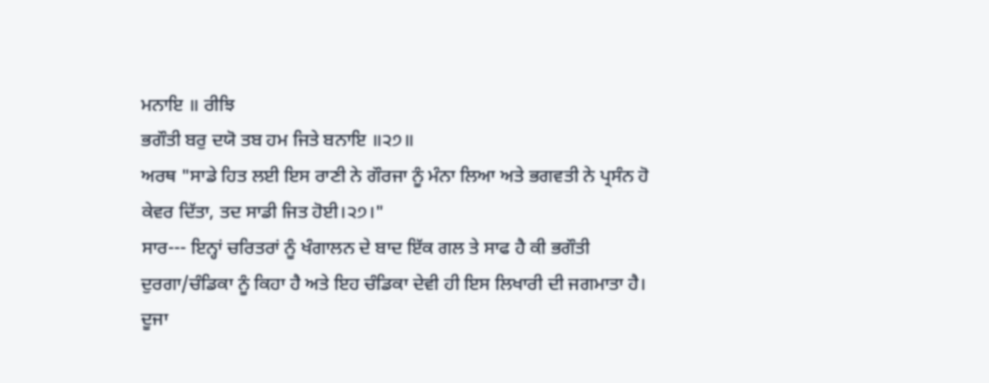ਮਨਾਇ ॥ ਰੀਝਿ
ਭਗੌਤੀ ਬਰੁ ਦਯੋ ਤਬ ਹਮ ਜਿਤੇ ਬਨਾਇ ॥੨੭॥
ਅਰਥ "ਸਾਡੇ ਹਿਤ ਲਈ ਇਸ ਰਾਣੀ ਨੇ ਗੌਰਜਾ ਨੂੰ ਮੰਨਾ ਲਿਆ ਅਤੇ ਭਗਵਤੀ ਨੇ ਪ੍ਰਸੰਨ ਹੋ
ਕੇਵਰ ਦਿੱਤਾ, ਤਦ ਸਾਡੀ ਜਿਤ ਹੋਈ।੨੭।"
ਸਾਰ--- ਇਨ੍ਹਾਂ ਚਰਿਤਰਾਂ ਨੂੰ ਖੰਗਾਲਨ ਦੇ ਬਾਦ ਇੱਕ ਗਲ ਤੇ ਸਾਫ ਹੈ ਕੀ ਭਗੌਤੀ
ਦੁਰਗਾ/ਚੰਡਿਕਾ ਨੂੰ ਕਿਹਾ ਹੈ ਅਤੇ ਇਹ ਚੰਡਿਕਾ ਦੇਵੀ ਹੀ ਇਸ ਲਿਖਾਰੀ ਦੀ ਜਗਮਾਤਾ ਹੈ।
ਦੂਜਾ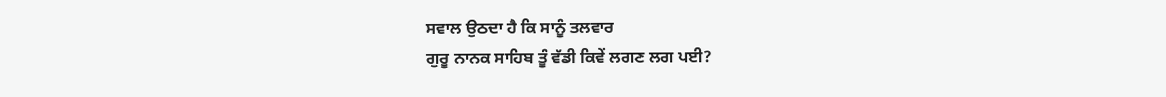ਸਵਾਲ ਉਠਦਾ ਹੈ ਕਿ ਸਾਨੂੰ ਤਲਵਾਰ
ਗੁਰੂ ਨਾਨਕ ਸਾਹਿਬ ਤੂੰ ਵੱਡੀ ਕਿਵੇਂ ਲਗਣ ਲਗ ਪਈ?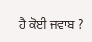ਹੈ ਕੋਈ ਜਵਾਬ ?